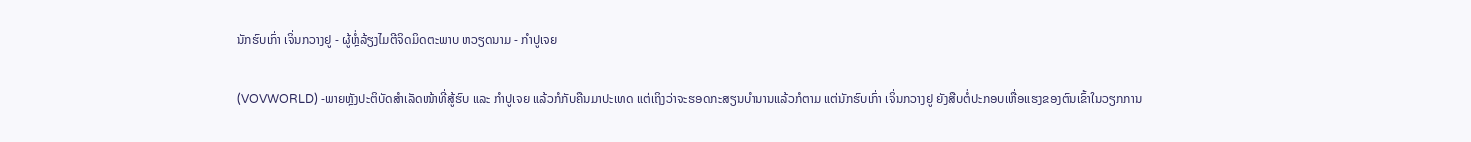ນັກຮົບເກົ່າ ເຈິ່ນກວາງຢູ - ຜູ້ຫຼໍ່ລ້ຽງໄມຕີຈິດມິດຕະພາບ ຫວຽດນາມ - ກຳປູເຈຍ

(VOVWORLD) -ພາຍຫຼັງປະຕິບັດສຳເລັດໜ້າທີ່ສູ້ຮົບ ແລະ ກຳປູເຈຍ ແລ້ວກໍກັບຄືນມາປະເທດ ແຕ່ເຖິງວ່າຈະຮອດກະສຽນບຳນານແລ້ວກໍຕາມ ແຕ່ນັກຮົບເກົ່າ ເຈິ່ນກວາງຢູ ຍັງສືບຕໍ່ປະກອບເຫື່ອແຮງຂອງຕົນເຂົ້າໃນວຽກການ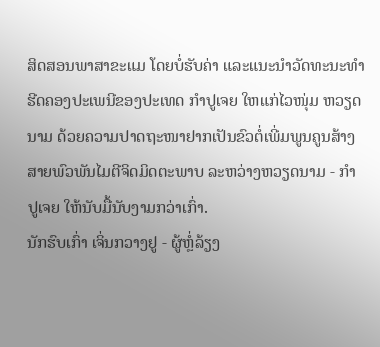ສິດສອນພາສາຂະແມ ໂດຍບໍ່ຮັບຄ່າ ແລະແນະນຳວັດທະນະທຳຮີດຄອງປະເພນີຂອງປະເທດ ກຳປູເຈຍ ໃຫແກ່ໄວໜຸ່ມ ຫວຽດນາມ ດ້ວຍຄວາມປາດຖະໜາຢາກເປັນຂົວຕໍ່ເພີ່ມພູນຄູນສ້າງສາຍພົວພັນໄມຕີຈິດມິດຕະພາບ ລະຫວ່າງຫວຽດນາມ - ກຳປູເຈຍ ໃຫ້ນັບມື້ນັບງາມກວ່າເກົ່າ.
ນັກຮົບເກົ່າ ເຈິ່ນກວາງຢູ - ຜູ້ຫຼໍ່ລ້ຽງ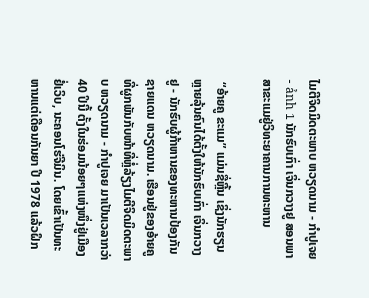ໄມຕີຈິດມິດຕະພາບ ຫວຽດນາມ - ກຳປູເຈຍ - ảnh 1 ນັກຮົບເກົ່າ ເຈິ່ນກວາງຢູ ສອນພາສາຂະແມຢູ່ວິທະຍາຄານການທະຫານ

 “ອ້າຍຄູ ຂະແມ” ແມ່ນຊື່ຫຼີ້ນ ເຊິ່ງນັກຮຽນຫຼາຍລຸ້ນຄົນໄດ້ຕັ້ງໃຫ້ນັກຮົບເກົ່າ ເຈິ່ນກວາງຢູ - ນັກຮົບຜູ້ກ້າຫານຂອງທະຫານປ້ອງກັນຊາຍແດນ ຫວຽດນາມ. ເຮືອນຢູ່ຂອງອ້າຍຄູ ທີ່ຜູກພັນກັບໜ້າທີ່ຫຼໍ່ລ້ຽງໄມຕີຈິດມິດຕະພາບ ຫວຽດນາມ - ກຳປູເຈຍ ມາເປັນເວລາກວ່າ 40 ປິນີ້ ຕັ້ງໃນຮ່ອມນ້ອຍໆແຫ່ງໜຶ່ງຢູ່ເມືອງ ຢໍ່ເວິບ, ນະຄອນໂຮ່ຈີມິນ. ໂດຍເຂົ້າເປັນທະຫານແຕ່ເດືອນກັນຍາ ປີ 1978 ແລ້ວຝຶກ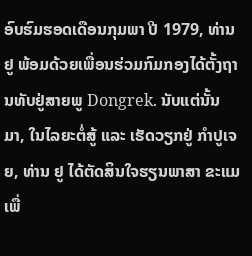ອົບຮົມຮອດເດືອນກຸມພາ ປີ 1979, ທ່ານຢູ ພ້ອມດ້ວຍເພື່ອນຮ່ວມກົມກອງໄດ້ຕັ້ງຖານທັບຢູ່ສາຍພູ Dongrek. ນັບແຕ່ນັ້ນມາ, ໃນໄລຍະຕໍ່ສູ້ ແລະ ເຮັດວຽກຢູ່ ກຳປູເຈຍ, ທ່ານ ຢູ ໄດ້ຕັດສິນໃຈຮຽນພາສາ ຂະແມ ເພື່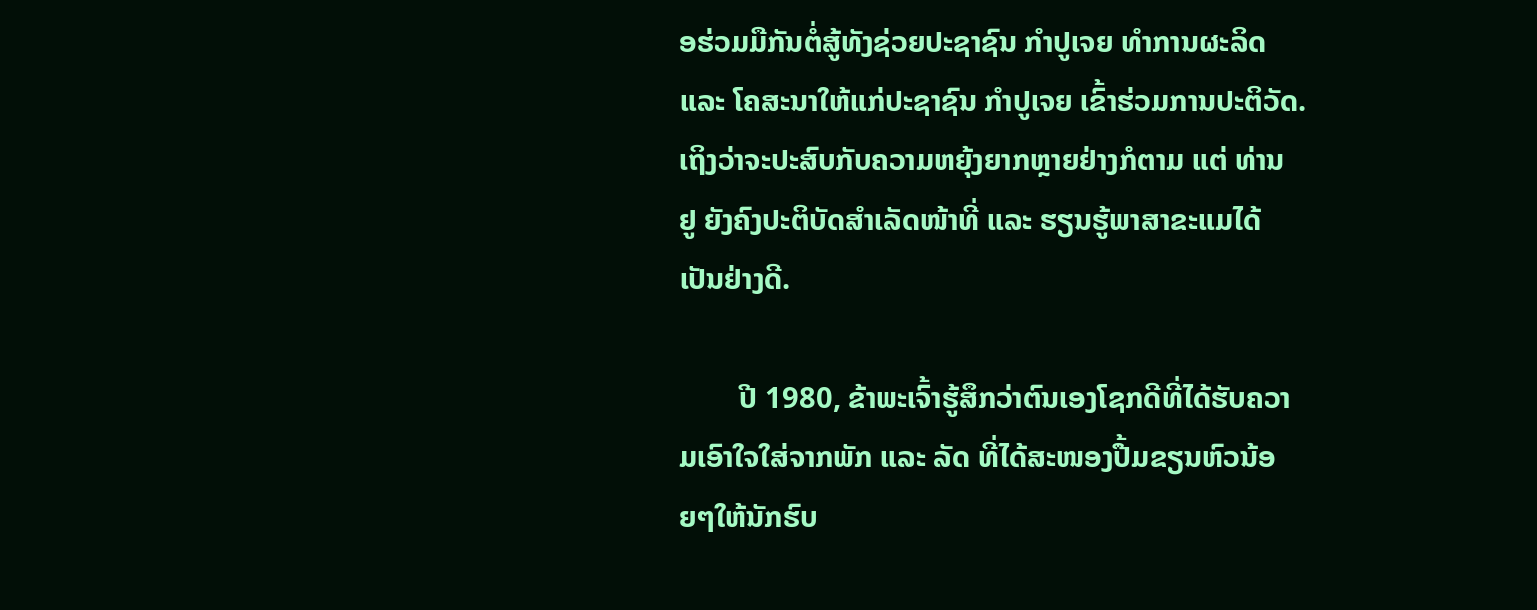ອຮ່ວມມືກັນຕໍ່ສູ້ທັງຊ່ວຍປະຊາຊົນ ກຳປູເຈຍ ທຳການຜະລິດ ແລະ ໂຄສະນາໃຫ້ແກ່ປະຊາຊົນ ກຳປູເຈຍ ເຂົ້າຮ່ວມການປະຕິວັດ. ເຖິງວ່າຈະປະສົບກັບຄວາມຫຍຸ້ງຍາກຫຼາຍຢ່າງກໍຕາມ ແຕ່ ທ່ານ ຢູ ຍັງຄົງປະຕິບັດສຳເລັດໜ້າທີ່ ແລະ ຮຽນຮູ້ພາສາຂະແມໄດ້ເປັນຢ່າງດີ.

        ປີ 1980, ຂ້າພະເຈົ້າຮູ້ສຶກວ່າຕົນເອງໂຊກດີທີ່ໄດ້ຮັບຄວາມເອົາໃຈໃສ່ຈາກພັກ ແລະ ລັດ ທີ່ໄດ້ສະໜອງປື້ມຂຽນຫົວນ້ອຍໆໃຫ້ນັກຮົບ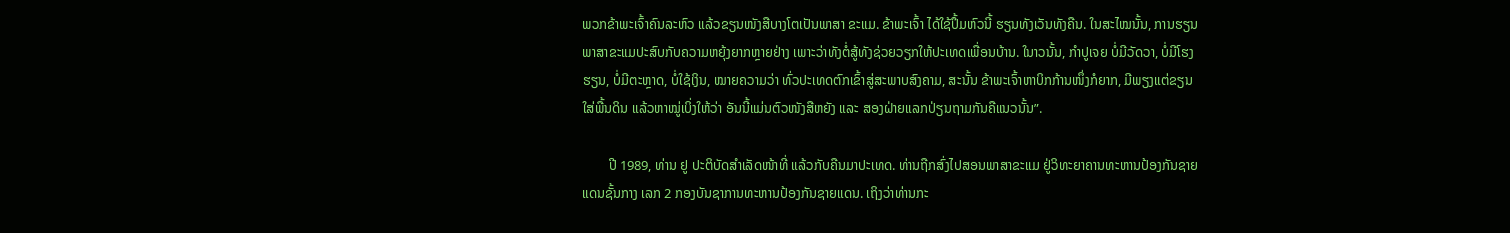ພວກຂ້າພະເຈົ້າຄົນລະຫົວ ແລ້ວຂຽນໜັງສືບາງໂຕເປັນພາສາ ຂະແມ. ຂ້າພະເຈົ້າ ໄດ້ໃຊ້ປຶ້ມຫົວນີ້ ຮຽນທັງເວັນທັງຄືນ. ໃນສະໄໝນັ້ນ, ການຮຽນພາສາຂະແມປະສົບກັບຄວາມຫຍຸ້ງຍາກຫຼາຍຢ່າງ ເພາະວ່າທັງຕໍ່ສູ້ທັງຊ່ວຍວຽກໃຫ້ປະເທດເພື່ອນບ້ານ. ໃນາວນັ້ນ, ກຳປູເຈຍ ບໍ່ມີວັດວາ, ບໍ່ມີໂຮງຮຽນ, ບໍ່ມີຕະຫຼາດ, ບໍ່ໃຊ້ເງິນ, ໝາຍຄວາມວ່າ ທົ່ວປະເທດຕົກເຂົ້າສູ່ສະພາບສົງຄາມ, ສະນັ້ນ ຂ້າພະເຈົ້າຫາບິກກ້ານໜຶ່ງກໍຍາກ, ມີພຽງແຕ່ຂຽນໃສ່ພື້ນດິນ ແລ້ວຫາໝູ່ເບິ່ງໃຫ້ວ່າ ອັນນີ້ແມ່ນຕົວໜັງສືຫຍັງ ແລະ ສອງຝ່າຍແລກປ່ຽນຖາມກັນຄືແນວນັ້ນ”.

        ປີ 1989, ທ່ານ ຢູ ປະຕິບັດສຳເລັດໜ້າທີ່ ແລ້ວກັບຄືນມາປະເທດ. ທ່ານຖືກສົ່ງໄປສອນພາສາຂະແມ ຢູ່ວິທະຍາຄານທະຫານປ້ອງກັນຊາຍແດນຊັ້ນກາງ ເລກ 2 ກອງບັນຊາການທະຫານປ້ອງກັນຊາຍແດນ. ເຖິງວ່າທ່ານກະ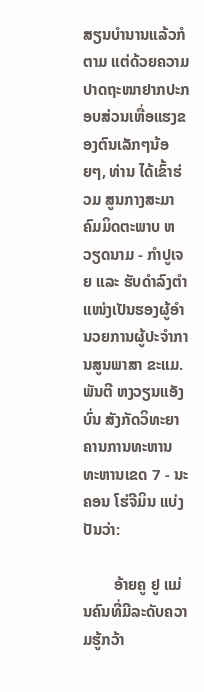ສຽນບຳນານແລ້ວກໍຕາມ ແຕ່ດ້ວຍຄວາມປາດຖະໜາຢາກປະກອບສ່ວນເຫື່ອແຮງຂອງຕົນເລັກໆນ້ອຍໆ, ທ່ານ ໄດ້ເຂົ້າຮ່ວມ ສູນກາງສະມາຄົມມິດຕະພາບ ຫວຽດນາມ - ກຳປູເຈຍ ແລະ ຮັບດຳລົງຕຳແໜ່ງເປັນຮອງຜູ້ອຳນວຍການຜູ້ປະຈຳການສູນພາສາ ຂະແມ. ພັນຕີ ຫງວຽນແອັງບົ່ນ ສັງກັດວິທະຍາຄານການທະຫານ ທະຫານເຂດ 7 - ນະຄອນ ໂຮ່ຈີມິນ ແບ່ງປັນວ່າ:

        ອ້າຍຄູ ຢູ ແມ່ນຄົນທີ່ມີລະດັບຄວາມຮູ້ກວ້າ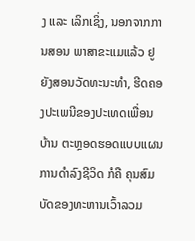ງ ແລະ ເລິກເຊິ່ງ, ນອກຈາກການສອນ ພາສາຂະແມແລ້ວ ຢູ ຍັງສອນວັດທະນະທຳ, ຮີດຄອງປະເພນີຂອງປະເທດເພື່ອນບ້ານ ຕະຫຼອດຮອດແບບແຜນການດຳລົງຊີວິດ ກໍຄື ຄຸນສົມບັດຂອງທະຫານເວົ້າລວມ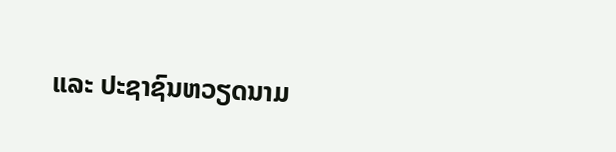ແລະ ປະຊາຊົນຫວຽດນາມ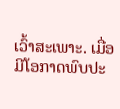ເວົ້າສະເພາະ. ເມື່ອມີໂອກາດພົບປະ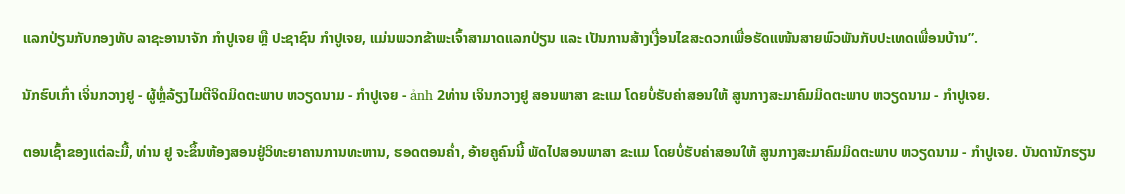ແລກປ່ຽນກັບກອງທັບ ລາຊະອານາຈັກ ກຳປູເຈຍ ຫຼື ປະຊາຊົນ ກຳປູເຈຍ, ແມ່ນພວກຂ້າພະເຈົ້າສາມາດແລກປ່ຽນ ແລະ ເປັນການສ້າງເງື່ອນໄຂສະດວກເພື່ອຮັດແໜ້ນສາຍພົວພັນກັບປະເທດເພື່ອນບ້ານ”.

ນັກຮົບເກົ່າ ເຈິ່ນກວາງຢູ - ຜູ້ຫຼໍ່ລ້ຽງໄມຕີຈິດມິດຕະພາບ ຫວຽດນາມ - ກຳປູເຈຍ - ảnh 2ທ່ານ ເຈິນກວາງຢູ ສອນພາສາ ຂະແມ ໂດຍບໍ່ຮັບຄ່າສອນໃຫ້ ສູນກາງສະມາຄົມມິດຕະພາບ ຫວຽດນາມ - ກຳປູເຈຍ.

ຕອນເຊົ້າຂອງແຕ່ລະມື້, ທ່ານ ຢູ ຈະຂຶ້ນຫ້ອງສອນຢູ່ວິທະຍາຄານການທະຫານ, ຮອດຕອນຄ່ຳ, ອ້າຍຄູຄົນນີ້ ພັດໄປສອນພາສາ ຂະແມ ໂດຍບໍ່ຮັບຄ່າສອນໃຫ້ ສູນກາງສະມາຄົມມິດຕະພາບ ຫວຽດນາມ - ກຳປູເຈຍ. ບັນດານັກຮຽນ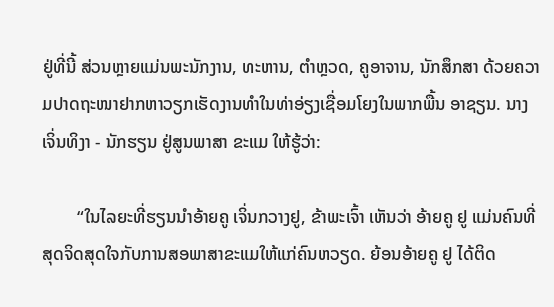ຢູ່ທີ່ນີ້ ສ່ວນຫຼາຍແມ່ນພະນັກງານ, ທະຫານ, ຕຳຫຼວດ, ຄູອາຈານ, ນັກສຶກສາ ດ້ວຍຄວາມປາດຖະໜາຢາກຫາວຽກເຮັດງານທຳໃນທ່າອ່ຽງເຊື່ອມໂຍງໃນພາກພື້ນ ອາຊຽນ. ນາງ ເຈິ່ນທິງາ - ນັກຮຽນ ຢູ່ສູນພາສາ ຂະແມ ໃຫ້ຮູ້ວ່າ:

        “ໃນໄລຍະທີ່ຮຽນນຳອ້າຍຄູ ເຈິ່ນກວາງຢູ, ຂ້າພະເຈົ້າ ເຫັນວ່າ ອ້າຍຄູ ຢູ ແມ່ນຄົນທີ່ສຸດຈິດສຸດໃຈກັບການສອພາສາຂະແມໃຫ້ແກ່ຄົນຫວຽດ. ຍ້ອນອ້າຍຄູ ຢູ ໄດ້ຕິດ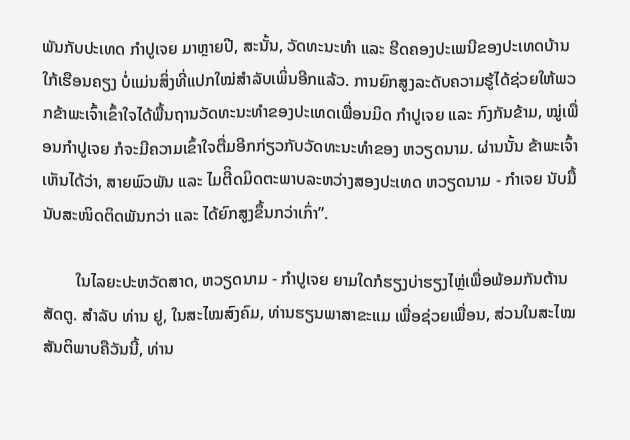ພັນກັບປະເທດ ກຳປູເຈຍ ມາຫຼາຍປີ, ສະນັ້ນ, ວັດທະນະທຳ ແລະ ຮີດຄອງປະເພນີຂອງປະເທດບ້ານໃກ້ເຮືອນຄຽງ ບໍ່ແມ່ນສິ່ງທີ່ແປກໃໝ່ສຳລັບເພິ່ນອີກແລ້ວ. ການຍົກສູງລະດັບຄວາມຮູ້ໄດ້ຊ່ວຍໃຫ້ພວກຂ້າພະເຈົ້າເຂົ້າໃຈໄດ້ພື້ນຖານວັດທະນະທຳຂອງປະເທດເພື່ອນມິດ ກຳປູເຈຍ ແລະ ກົງກັນຂ້າມ, ໝູ່ເພື່ອນກຳປູເຈຍ ກໍຈະມີຄວາມເຂົ້າໃຈຕື່ມອີກກ່ຽວກັບວັດທະນະທຳຂອງ ຫວຽດນາມ. ຜ່ານນັ້ນ ຂ້າພະເຈົ້າເຫັນໄດ້ວ່າ, ສາຍພົວພັນ ແລະ ໄມຕີິດມິດຕະພາບລະຫວ່າງສອງປະເທດ ຫວຽດນາມ - ກຳເຈຍ ນັບມື້ນັບສະໜິດຕິດພັນກວ່າ ແລະ ໄດ້ຍົກສູງຂຶ້ນກວ່າເກົ່າ”.

        ໃນໄລຍະປະຫວັດສາດ, ຫວຽດນາມ - ກຳປູເຈຍ ຍາມໃດກໍຮຽງບ່າຮຽງໄຫຼ່ເພື່ອພ້ອມກັນຕ້ານສັດຕູ. ສຳລັບ ທ່ານ ຢູ, ໃນສະໄໝສົງຄົມ, ທ່ານຮຽນພາສາຂະແມ ເພື່ອຊ່ວຍເພື່ອນ, ສ່ວນໃນສະໄໝສັນຕິພາບຄືວັນນີ້, ທ່ານ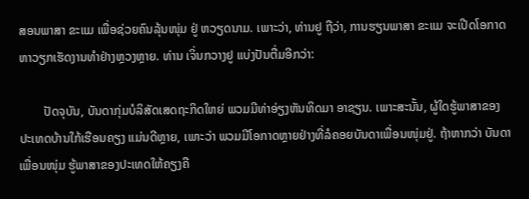ສອນພາສາ ຂະແມ ເພື່ອຊ່ວຍຄົນລຸ້ນໜຸ່ມ ຢູ່ ຫວຽດນາມ. ເພາະວ່າ, ທ່ານຢູ ຖືວ່າ, ການຮຽນພາສາ ຂະແມ ຈະເປີດໂອກາດຫາວຽກເຮັດງານທຳຢ່າງຫຼວງຫຼາຍ. ທ່ານ ເຈິ່ນກວາງຢູ ແບ່ງປັນຕື່ມອີກວ່າ:

        ປັດຈຸບັນ, ບັນດາກຸ່ມບໍລິສັດເສດຖະກິດໃຫຍ່ ພວມມີທ່າອ່ຽງຫັນທິດມາ ອາຊຽນ. ເພາະສະນັ້ນ, ຜູ້ໃດຮູ້ພາສາຂອງປະເທດບ້ານໃກ້ເຮືອນຄຽງ ແມ່ນດີຫຼາຍ, ເພາະວ່າ ພວມມີໂອກາດຫຼາຍຢ່າງທີ່ລໍຄອຍບັນດາເພື່ອນໜຸ່ມຢູ່. ຖ້າຫາກວ່າ ບັນດາເພື່ອນໜຸ່ມ ຮູ້ພາສາຂອງປະເທດໃຫ້ຄຽງຄື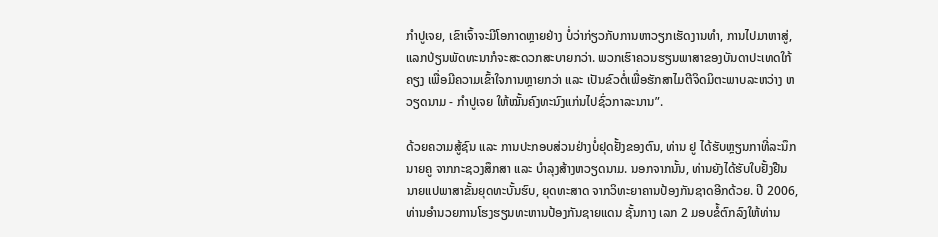ກຳປູເຈຍ, ເຂົາເຈົ້າຈະມີໂອກາດຫຼາຍຢ່າງ ບໍ່ວ່າກ່ຽວກັບການຫາວຽກເຮັດງານທຳ, ການໄປມາຫາສູ່, ແລກປ່ຽນພັດທະນາກໍຈະສະດວກສະບາຍກວ່າ. ພວກເຮົາຄວນຮຽນພາສາຂອງບັນດາປະເທດໃກ້ຄຽງ ເພື່ອມີຄວາມເຂົ້າໃຈການຫຼາຍກວ່າ ແລະ ເປັນຂົວຕໍ່ເພື່ອຮັກສາໄມຕີຈິດມິຕະພາບລະຫວ່າງ ຫວຽດນາມ - ກຳປູເຈຍ ໃຫ້ໝັ້ນຄົງທະນົງແກ່ນໄປຊົ່ວກາລະນານ”.

ດ້ວຍຄວາມສູ້ຊົນ ແລະ ການປະກອບສ່ວນຢ່າງບໍ່ຢຸດຢັ້ງຂອງຕົນ, ທ່ານ ຢູ ໄດ້ຮັບຫຼຽນກາທີ່ລະນຶກນາຍຄູ ຈາກກະຊວງສຶກສາ ແລະ ບຳລຸງສ້າງຫວຽດນາມ. ນອກຈາກນັ້ນ, ທ່ານຍັງໄດ້ຮັບໃບຢັ້ງຢືນ ນາຍແປພາສາຂັ້ນຍຸດທະບັ້ນຮົບ, ຍຸດທະສາດ ຈາກວິທະຍາຄານປ້ອງກັນຊາດອີກດ້ວຍ. ປີ 2006, ທ່ານອຳນວຍການໂຮງຮຽນທະຫານປ້ອງກັນຊາຍແດນ ຊັ້ນກາງ ເລກ 2 ມອບຂໍ້ຕົກລົງໃຫ້ທ່ານ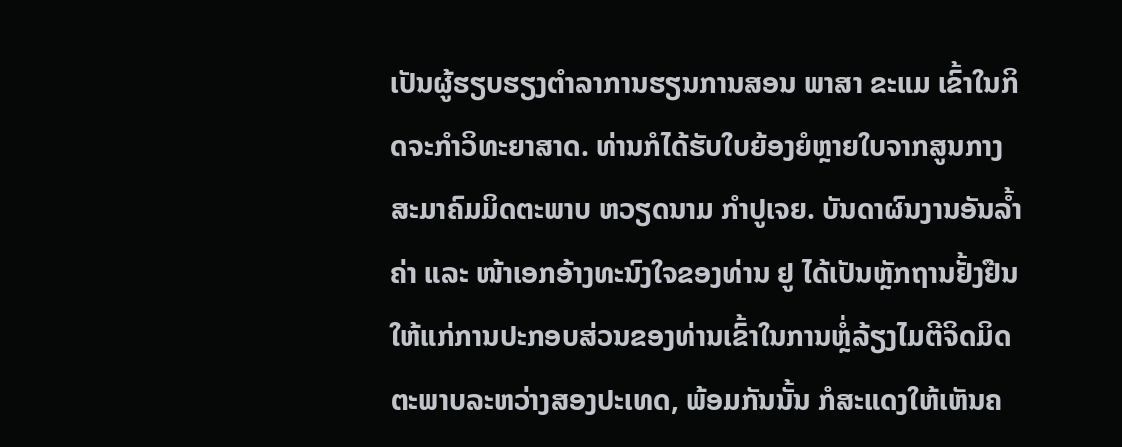ເປັນຜູ້ຮຽບຮຽງຕຳລາການຮຽນການສອນ ພາສາ ຂະແມ ເຂົ້າໃນກິດຈະກຳວິທະຍາສາດ. ທ່ານກໍໄດ້ຮັບໃບຍ້ອງຍໍຫຼາຍໃບຈາກສູນກາງ ສະມາຄົມມິດຕະພາບ ຫວຽດນາມ ກຳປູເຈຍ. ບັນດາຜົນງານອັນລ້ຳຄ່າ ແລະ ໜ້າເອກອ້າງທະນົງໃຈຂອງທ່ານ ຢູ ໄດ້ເປັນຫຼັກຖານຢັ້ງຢືນໃຫ້ແກ່ການປະກອບສ່ວນຂອງທ່ານເຂົ້າໃນການຫຼໍ່ລ້ຽງໄມຕີຈິດມິດຕະພາບລະຫວ່າງສອງປະເທດ, ພ້ອມກັນນັ້ນ ກໍສະແດງໃຫ້ເຫັນຄ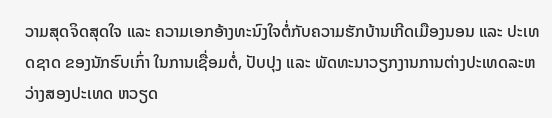ວາມສຸດຈິດສຸດໃຈ ແລະ ຄວາມເອກອ້າງທະນົງໃຈຕໍ່ກັບຄວາມຮັກບ້ານເກີດເມືອງນອນ ແລະ ປະເທດຊາດ ຂອງນັກຮົບເກົ່າ ໃນການເຊື່ອມຕໍ່, ປັບປຸງ ແລະ ພັດທະນາວຽກງານການຕ່າງປະເທດລະຫວ່າງສອງປະເທດ ຫວຽດ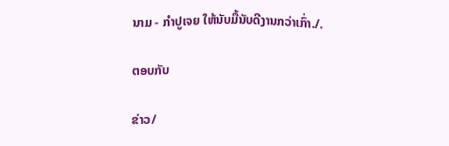ນາມ - ກຳປູເຈຍ ໃຫ້ນັບມື້ນັບດີງານກວ່າເກົ່າ./.

ຕອບກັບ

ຂ່າວ/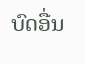ບົດອື່ນ